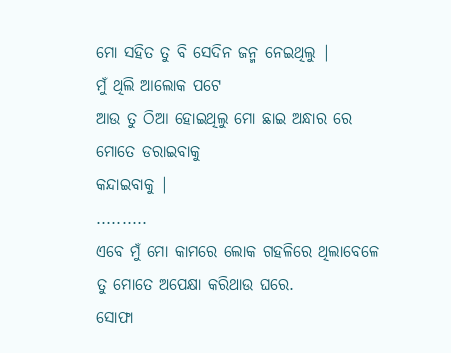ମୋ ସହିତ ତୁ ବି ସେଦିନ ଜନ୍ମ ନେଇଥିଲୁ |
ମୁଁ ଥିଲି ଆଲୋକ ପଟେ
ଆଉ ତୁ ଠିଆ ହୋଇଥିଲୁ ମୋ ଛାଇ ଅନ୍ଧାର ରେ
ମୋତେ ଡରାଇବାକୁ
କନ୍ଦାଇବାକୁ |
..........
ଏବେ ମୁଁ ମୋ କାମରେ ଲୋକ ଗହଳିରେ ଥିଲାବେଳେ
ତୁ ମୋତେ ଅପେକ୍ଷା କରିଥାଉ ଘରେ.
ସୋଫା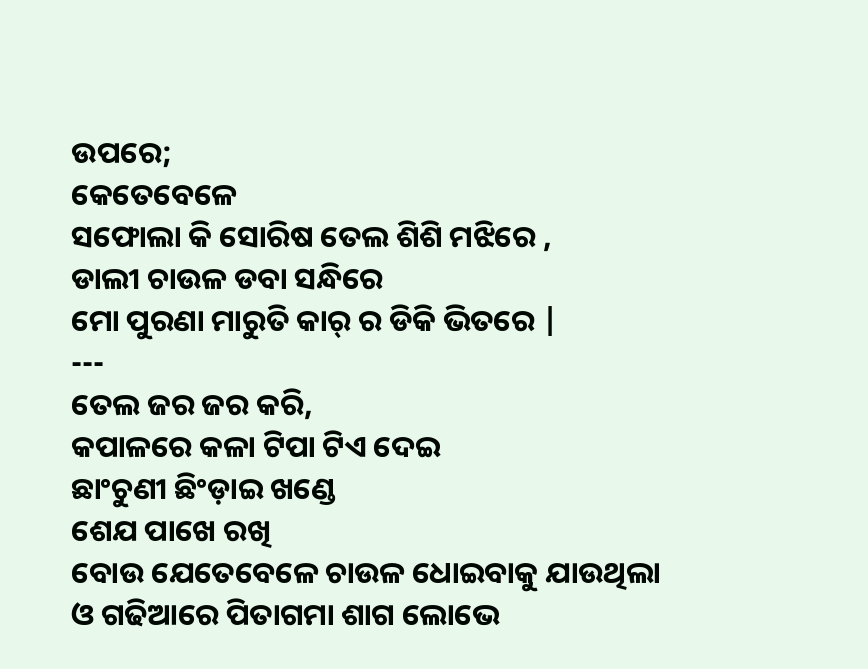ଉପରେ;
କେତେବେଳେ
ସଫୋଲା କି ସୋରିଷ ତେଲ ଶିଶି ମଝିରେ ,
ଡାଲୀ ଚାଉଳ ଡବା ସନ୍ଧିରେ
ମୋ ପୁରଣା ମାରୁତି କାର୍ ର ଡିକି ଭିତରେ |
---
ତେଲ ଜର ଜର କରି,
କପାଳରେ କଳା ଟିପା ଟିଏ ଦେଇ
ଛାଂଚୁଣୀ ଛିଂଡ଼ାଇ ଖଣ୍ଡେ
ଶେଯ ପାଖେ ରଖି
ବୋଉ ଯେତେବେଳେ ଚାଉଳ ଧୋଇବାକୁ ଯାଉଥିଲା
ଓ ଗଢିଆରେ ପିତାଗମା ଶାଗ ଲୋଭେ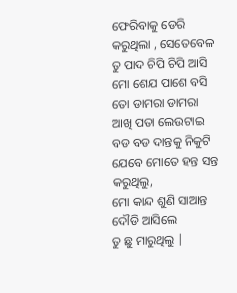ଫେରିବାକୁ ଡେରି କରୁଥିଲା , ସେତେବେଳ
ତୁ ପାଦ ଚିପି ଚିପି ଆସି
ମୋ ଶେଯ ପାଶେ ବସି
ତୋ ଡାମରା ଡାମରା ଆଖି ପତା ଲେଉଟାଇ
ବଡ ବଡ ଦାନ୍ତକୁ ନିକୁଟି
ଯେବେ ମୋତେ ହନ୍ତ ସନ୍ତ କରୁଥିଲୁ,
ମୋ କାନ୍ଦ ଶୁଣି ସାଆନ୍ତ ଦୌଡି ଆସିଲେ
ତୁ ଛୁ ମାରୁଥିଲୁ |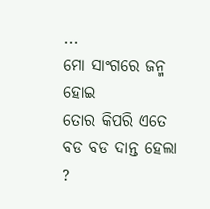...
ମୋ ସାଂଗରେ ଜନ୍ମ ହୋଇ
ତୋର କିପରି ଏତେ ବଡ ବଡ ଦାନ୍ତ ହେଲା ?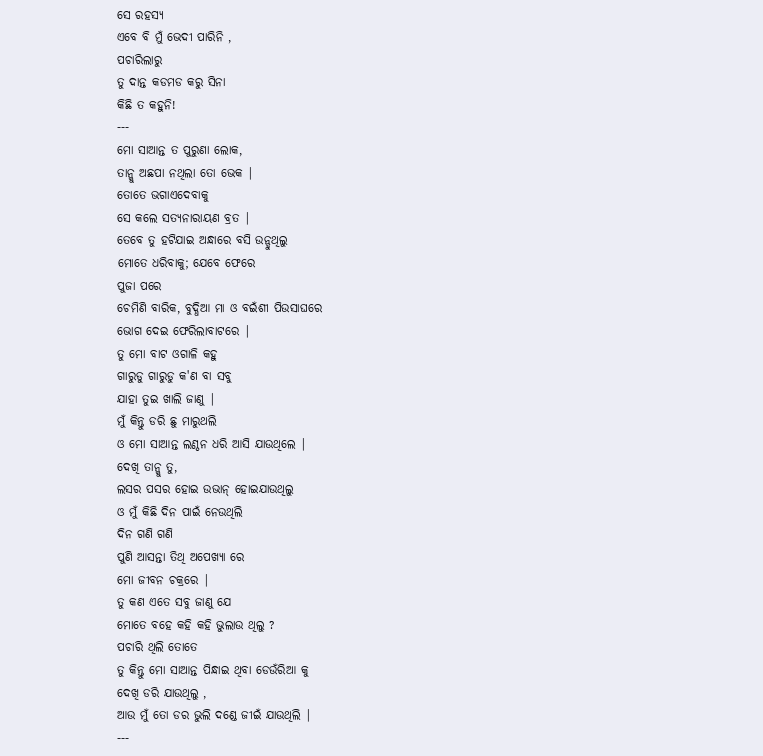ସେ ରହସ୍ୟ
ଏବେ ବି ମୁଁ ଭେଦୀ ପାରିନି ,
ପଚାରିଲାରୁ
ତୁ ଦାନ୍ତ କଡମଡ କରୁ ସିନା
କିଛି ତ କହୁନି!
---
ମୋ ସାଆନ୍ତ ତ ପୁରୁଣା ଲୋକ,
ତାନ୍କୁ ଅଛପା ନଥିଲା ତୋ ଭେକ |
ତୋତେ ଭଗାଏଦେବାକୁ
ସେ କଲେ ସତ୍ୟନାରାୟଣ ବ୍ରତ |
ତେବେ ତୁ ହଟିଯାଇ ଅନ୍ଧାରେ ବସି ଉନ୍ଡୁଥିଲୁ
ମୋତେ ଧରିବାକୁ; ଯେବେ ଫେରେ
ପୁଜା ପରେ
ଚେମିଣି ବାରିକ, ବୁଦ୍ଧିଆ ମା ଓ ବଇଁଶୀ ପିଉସାଘରେ
ଭୋଗ ଦେଇ ଫେରିଲାବାଟରେ |
ତୁ ମୋ ବାଟ ଓଗାଳି କହୁ
ଗାରୁଡୁ ଗାରୁଡୁ କ'ଣ ବା ସବୁ
ଯାହା ତୁଇ ଖାଲି ଜାଣୁ |
ମୁଁ କିନ୍ତୁ ଡରି ଛୁ ମାରୁଥଲି
ଓ ମୋ ସାଆନ୍ତ ଲଣ୍ଠନ ଧରି ଆସି ଯାଉଥିଲେ |
ଦେଖି ତାନ୍କୁ ତୁ,
ଲସର ପସର ହୋଇ ଉଭାନ୍ ହୋଇଯାଉଥିଲୁ
ଓ ମୁଁ କିଛି ଦିନ ପାଇଁ ନେଉଥିଲି
ଦିନ ଗଣି ଗଣି
ପୁଣି ଆସନ୍ତା ତିଥି ଅପେଖ୍ୟା ରେ
ମୋ ଜୀବନ ଚକ୍ରରେ |
ତୁ କଣ ଏତେ ସବୁ ଜାଣୁ ଯେ
ମୋତେ ବହେ କହି କହି ଭୁଲାଉ ଥିଲୁ ?
ପଚାରି ଥିଲି ତୋତେ
ତୁ କିନ୍ତୁ ମୋ ସାଆନ୍ତ ପିନ୍ଧାଇ ଥିବା ଡେଉଁରିଆ କୁ
ଦେଖି ଡରି ଯାଉଥିଲୁ ,
ଆଉ ମୁଁ ତୋ ଡର ଭୁଲି ଦଣ୍ଡେ ଜୀଇଁ ଯାଉଥିଲି |
---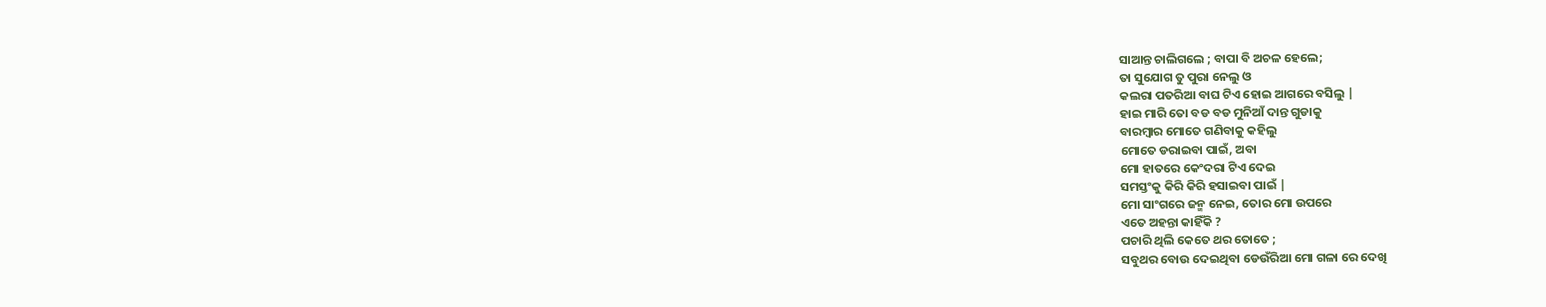ସାଆନ୍ତ ଚାଲିଗଲେ ; ବାପା ବି ଅଚଳ ହେଲେ;
ତା ସୁଯୋଗ ତୁ ପୁରା ନେଲୁ ଓ
କଲରା ପତରିଆ ବାଘ ଟିଏ ହୋଇ ଆଗରେ ବସିଲୁ |
ହାଇ ମାରି ତୋ ବଡ ବଡ ମୁନିଆଁ ଦାନ୍ତ ଗୁଡାକୁ
ବାରମ୍ବାର ମୋତେ ଗଣିବାକୁ କହିଲୁ
ମୋତେ ଡରାଇବା ପାଇଁ, ଅବା
ମୋ ହାତରେ କେଂଦରା ଟିଏ ଦେଇ
ସମସ୍ତଂକୁ କିରି କିରି ହସାଇବା ପାଇଁ |
ମୋ ସାଂଗରେ ଜନ୍ମ ନେଇ, ତୋର ମୋ ଉପରେ
ଏତେ ଅହନ୍ତା କାହିଁକି ?
ପଚାରି ଥିଲି କେତେ ଥର ତୋତେ ;
ସବୁଥର ବୋଉ ଦେଇଥିବା ଡେଉଁରିଆ ମୋ ଗଳା ରେ ଦେଖି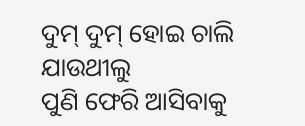ଦୁମ୍ ଦୁମ୍ ହୋଇ ଚାଲି ଯାଉଥୀଲୁ
ପୁଣି ଫେରି ଆସିବାକୁ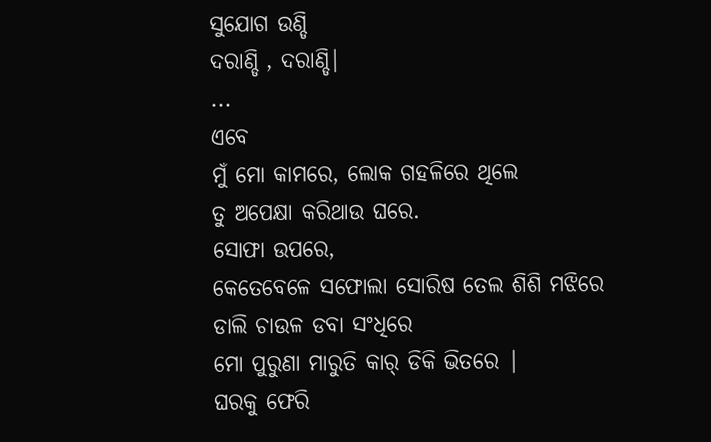ସୁଯୋଗ ଉଣ୍ଡି
ଦରାଣ୍ଡି , ଦରାଣ୍ଡି|
...
ଏବେ
ମୁଁ ମୋ କାମରେ, ଲୋକ ଗହଳିରେ ଥିଲେ
ତୁ ଅପେକ୍ଷା କରିଥାଉ ଘରେ.
ସୋଫା ଉପରେ,
କେତେବେଳେ ସଫୋଲା ସୋରିଷ ତେଲ ଶିଶି ମଝିରେ
ଡାଲି ଚାଉଳ ଡବା ସଂଧିରେ
ମୋ ପୁରୁଣା ମାରୁତି କାର୍ ଡିକି ଭିତରେ |
ଘରକୁ ଫେରି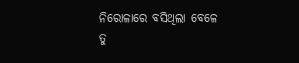ନିରୋଳାରେ ବସିଥିଲା ବେଳେ
ତୁ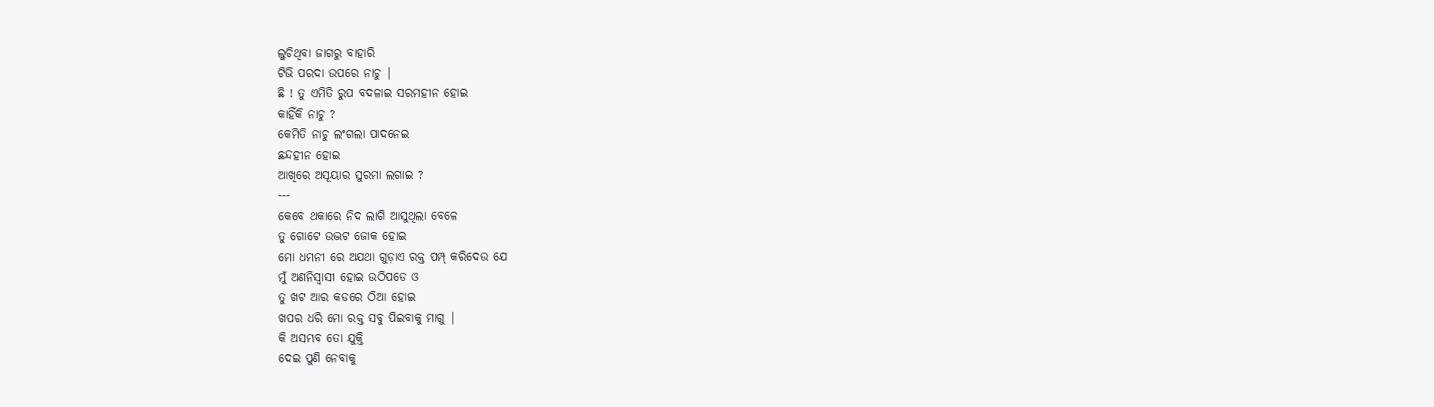ଲୁଚିଥିବା ଜାଗରୁ ବାହାରି
ଟିଭି ପରଦା ଉପରେ ନାଚୁ |
ଛି ! ତୁ ଏମିତି ରୁପ ବଦଳାଇ ସରମହୀନ ହୋଇ
କାହିଁକି ନାଚୁ ?
କେମିତି ନାଚୁ ଲଂଗଲା ପାଦନେଇ
ଛନ୍ଦହୀନ ହୋଇ
ଆଖିରେ ଅସୂୟାର ସୁରମା ଲଗାଇ ?
---
କେବେ ଥକାରେ ନିଦ ଲାଗି ଆସୁଥିଲା ବେଳେ
ତୁ ଗୋଟେ ଉଦ୍ଭଟ ଜୋକ ହୋଇ
ମୋ ଧମନୀ ରେ ଅଯଥା ଗୁଡ଼ାଏ ରକ୍ତ ପମ୍ପ୍ କରିଦେଉ ଯେ
ମୁଁ ଅଣନିସ୍ବାସୀ ହୋଇ ଉଠିପଡେ ଓ
ତୁ ଖଟ ଆର କଡରେ ଠିଆ ହୋଇ
ଖପର ଧରି ମୋ ରକ୍ତ ସବୁ ପିଇବାକୁ ମାଗୁ |
କି ଅସମ୍ଭବ ତୋ ଯୁକ୍ତି
ଦେଇ ପୁଣି ନେବାକୁ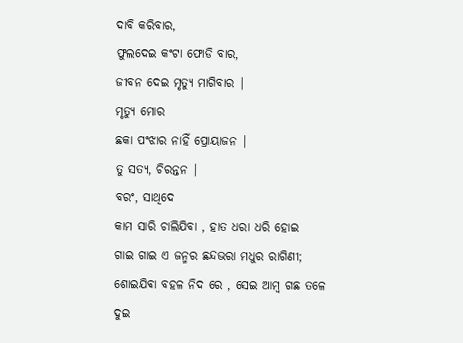ଦାବି କରିବାର,
ଫୁଲଦେଇ କଂଟା ଫୋଡି ବାର,
ଜୀବନ ଦେଇ ମୃତ୍ୟୁ ମାଗିବାର |
ମୃତ୍ୟୁ ମୋର
ଛକା ପଂଝାର ନାହିଁ ପ୍ରୋୟାଜନ |
ତୁ ସତ୍ୟ, ଚିରନ୍ତନ |
ବରଂ, ସାଥିଦେ
କାମ ସାରି ଚାଲିଯିବା , ହାତ ଧରା ଧରି ହୋଇ
ଗାଇ ଗାଇ ଏ ଜନ୍ମର ଛନ୍ଦଭରା ମଧୁର ରାଗିଣୀ;
ଶୋଇଯିଵା ବହଳ ନିଦ ରେ , ସେଇ ଆମ୍ବ ଗଛ ତଳେ
ଦୁଇ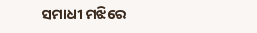ସମାଧୀ ମଝିରେ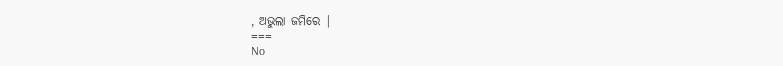, ଅଭୁଲା ଜମିରେ |
===
No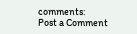comments:
Post a Comment